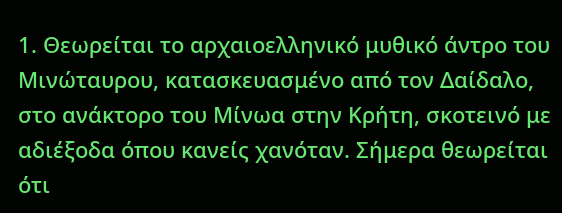1. Θεωρείται το αρχαιοελληνικό μυθικό άντρο του Μινώταυρου, κατασκευασμένο από τον Δαίδαλο, στο ανάκτορο του Μίνωα στην Κρήτη, σκοτεινό με αδιέξοδα όπου κανείς χανόταν. Σήμερα θεωρείται ότι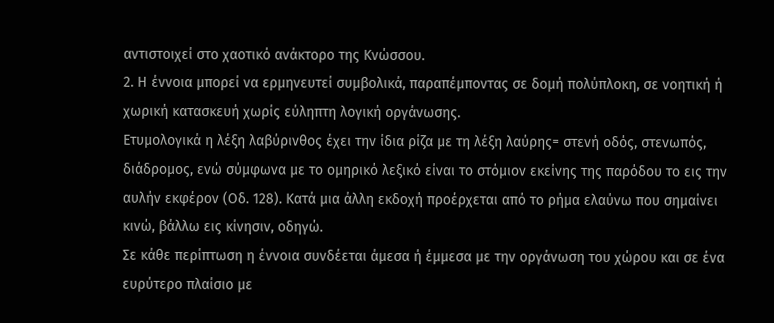αντιστοιχεί στο χαοτικό ανάκτορο της Κνώσσου.
2. Η έννοια μπορεί να ερμηνευτεί συμβολικά, παραπέμποντας σε δομή πολύπλοκη, σε νοητική ή χωρική κατασκευή χωρίς εύληπτη λογική οργάνωσης.
Ετυμολογικά η λέξη λαβύρινθος έχει την ίδια ρίζα με τη λέξη λαύρης= στενή οδός, στενωπός, διάδρομος, ενώ σύμφωνα με το ομηρικό λεξικό είναι το στόμιον εκείνης της παρόδου το εις την αυλήν εκφέρον (Οδ. 128). Κατά μια άλλη εκδοχή προέρχεται από το ρήμα ελαύνω που σημαίνει κινώ, βάλλω εις κίνησιν, οδηγώ.
Σε κάθε περίπτωση η έννοια συνδέεται άμεσα ή έμμεσα με την οργάνωση του χώρου και σε ένα ευρύτερο πλαίσιο με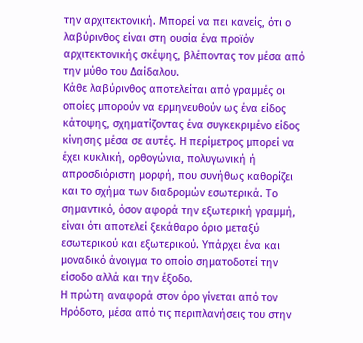την αρχιτεκτονική. Μπορεί να πει κανείς, ότι ο λαβύρινθος είναι στη ουσία ένα προϊόν αρχιτεκτονικής σκέψης, βλέποντας τον μέσα από την μύθο του Δαίδαλου.
Κάθε λαβύρινθος αποτελείται από γραμμές οι οποίες μπορούν να ερμηνευθούν ως ένα είδος κάτοψης, σχηματίζοντας ένα συγκεκριμένο είδος κίνησης μέσα σε αυτές. Η περίμετρος μπορεί να έχει κυκλική, ορθογώνια, πολυγωνική ή απροσδιόριστη μορφή, που συνήθως καθορίζει και το σχήμα των διαδρομών εσωτερικά. Το σημαντικό, όσον αφορά την εξωτερική γραμμή, είναι ότι αποτελεί ξεκάθαρο όριο μεταξύ εσωτερικού και εξωτερικού. Υπάρχει ένα και μοναδικό άνοιγμα το οποίο σηματοδοτεί την είσοδο αλλά και την έξοδο.
Η πρώτη αναφορά στον όρο γίνεται από τον Ηρόδοτο, μέσα από τις περιπλανήσεις του στην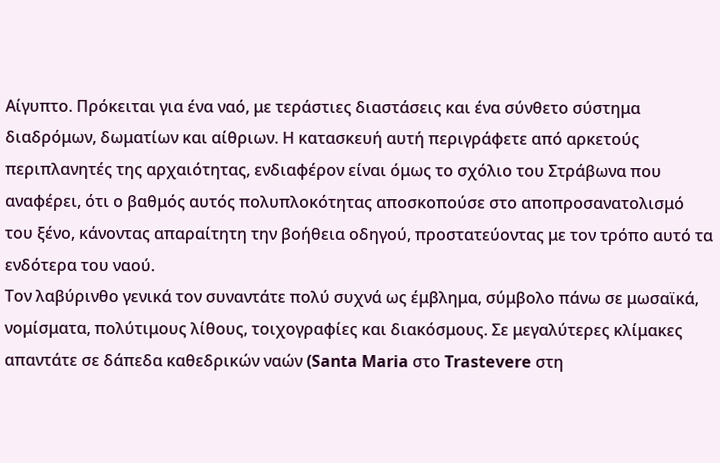Αίγυπτο. Πρόκειται για ένα ναό, με τεράστιες διαστάσεις και ένα σύνθετο σύστημα διαδρόμων, δωματίων και αίθριων. Η κατασκευή αυτή περιγράφετε από αρκετούς περιπλανητές της αρχαιότητας, ενδιαφέρον είναι όμως το σχόλιο του Στράβωνα που αναφέρει, ότι ο βαθμός αυτός πολυπλοκότητας αποσκοπούσε στο αποπροσανατολισμό του ξένο, κάνοντας απαραίτητη την βοήθεια οδηγού, προστατεύοντας με τον τρόπο αυτό τα ενδότερα του ναού.
Τον λαβύρινθο γενικά τον συναντάτε πολύ συχνά ως έμβλημα, σύμβολο πάνω σε μωσαϊκά, νομίσματα, πολύτιμους λίθους, τοιχογραφίες και διακόσμους. Σε μεγαλύτερες κλίμακες απαντάτε σε δάπεδα καθεδρικών ναών (Santa Maria στο Trastevere στη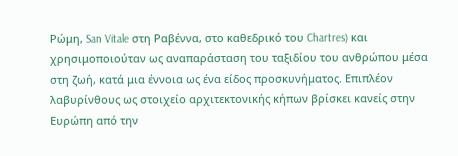Ρώμη, San Vitale στη Ραβέννα, στο καθεδρικό του Chartres) και χρησιμοποιούταν ως αναπαράσταση του ταξιδίου του ανθρώπου μέσα στη ζωή, κατά μια έννοια ως ένα είδος προσκυνήματος. Επιπλέον λαβυρίνθους ως στοιχείο αρχιτεκτονικής κήπων βρίσκει κανείς στην Ευρώπη από την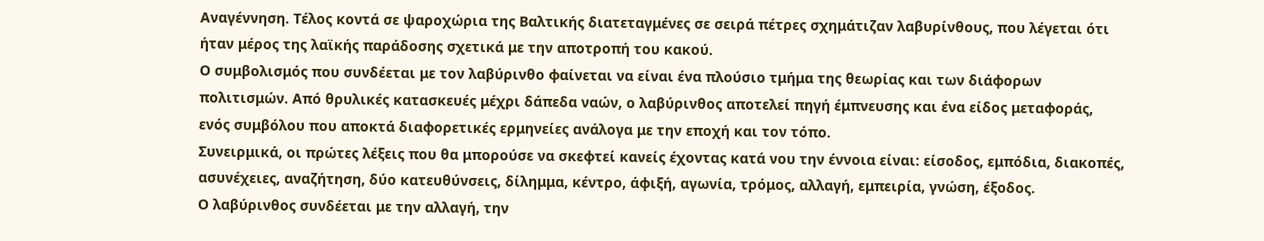Αναγέννηση. Τέλος κοντά σε ψαροχώρια της Βαλτικής διατεταγμένες σε σειρά πέτρες σχημάτιζαν λαβυρίνθους, που λέγεται ότι ήταν μέρος της λαϊκής παράδοσης σχετικά με την αποτροπή του κακού.
Ο συμβολισμός που συνδέεται με τον λαβύρινθο φαίνεται να είναι ένα πλούσιο τμήμα της θεωρίας και των διάφορων πολιτισμών. Από θρυλικές κατασκευές μέχρι δάπεδα ναών, ο λαβύρινθος αποτελεί πηγή έμπνευσης και ένα είδος μεταφοράς, ενός συμβόλου που αποκτά διαφορετικές ερμηνείες ανάλογα με την εποχή και τον τόπο.
Συνειρμικά, οι πρώτες λέξεις που θα μπορούσε να σκεφτεί κανείς έχοντας κατά νου την έννοια είναι: είσοδος, εμπόδια, διακοπές, ασυνέχειες, αναζήτηση, δύο κατευθύνσεις, δίλημμα, κέντρο, άφιξή, αγωνία, τρόμος, αλλαγή, εμπειρία, γνώση, έξοδος.
Ο λαβύρινθος συνδέεται με την αλλαγή, την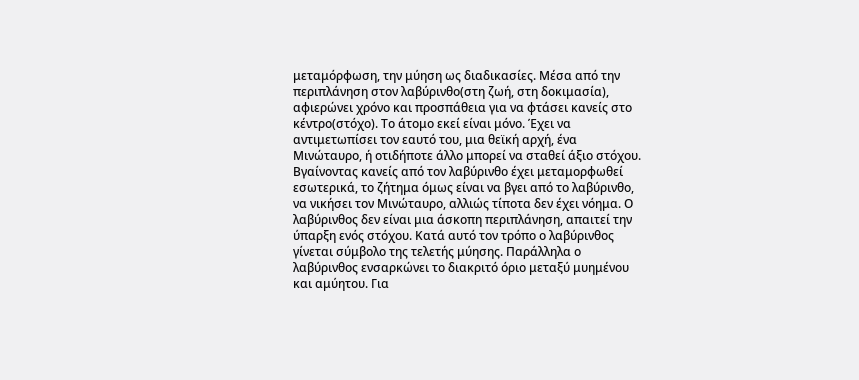μεταμόρφωση, την μύηση ως διαδικασίες. Μέσα από την περιπλάνηση στον λαβύρινθο(στη ζωή, στη δοκιμασία), αφιερώνει χρόνο και προσπάθεια για να φτάσει κανείς στο κέντρο(στόχο). Το άτομο εκεί είναι μόνο. Έχει να αντιμετωπίσει τον εαυτό του, μια θεϊκή αρχή, ένα Μινώταυρο, ή οτιδήποτε άλλο μπορεί να σταθεί άξιο στόχου. Βγαίνοντας κανείς από τον λαβύρινθο έχει μεταμορφωθεί εσωτερικά, το ζήτημα όμως είναι να βγει από το λαβύρινθο, να νικήσει τον Μινώταυρο, αλλιώς τίποτα δεν έχει νόημα. Ο λαβύρινθος δεν είναι μια άσκοπη περιπλάνηση, απαιτεί την ύπαρξη ενός στόχου. Κατά αυτό τον τρόπο ο λαβύρινθος γίνεται σύμβολο της τελετής μύησης. Παράλληλα ο λαβύρινθος ενσαρκώνει το διακριτό όριο μεταξύ μυημένου και αμύητου. Για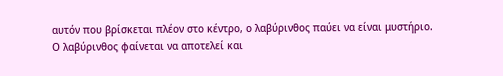αυτόν που βρίσκεται πλέον στο κέντρο, ο λαβύρινθος παύει να είναι μυστήριο.
Ο λαβύρινθος φαίνεται να αποτελεί και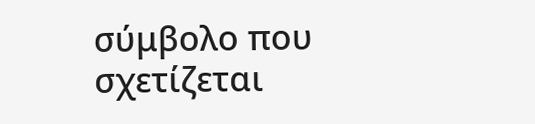σύμβολο που σχετίζεται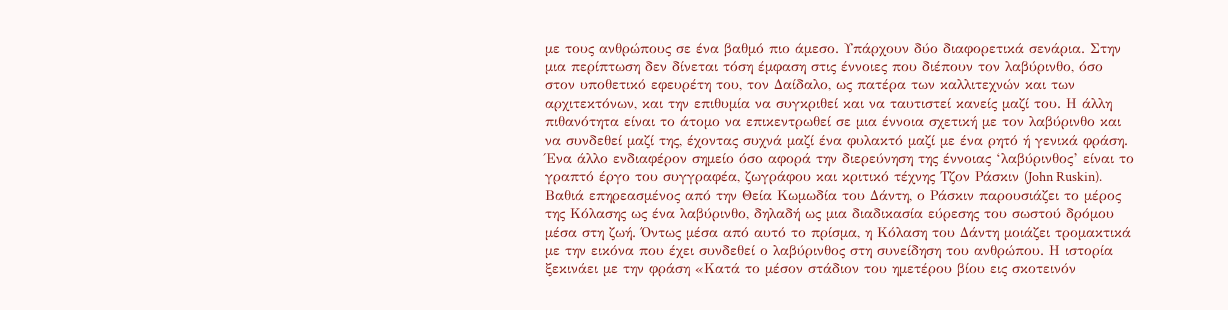με τους ανθρώπους σε ένα βαθμό πιο άμεσο. Υπάρχουν δύο διαφορετικά σενάρια. Στην μια περίπτωση δεν δίνεται τόση έμφαση στις έννοιες που διέπουν τον λαβύρινθο, όσο στον υποθετικό εφευρέτη του, τον Δαίδαλο, ως πατέρα των καλλιτεχνών και των αρχιτεκτόνων, και την επιθυμία να συγκριθεί και να ταυτιστεί κανείς μαζί του. Η άλλη πιθανότητα είναι το άτομο να επικεντρωθεί σε μια έννοια σχετική με τον λαβύρινθο και να συνδεθεί μαζί της, έχοντας συχνά μαζί ένα φυλακτό μαζί με ένα ρητό ή γενικά φράση.
Ένα άλλο ενδιαφέρον σημείο όσο αφορά την διερεύνηση της έννοιας ‘λαβύρινθος’ είναι το γραπτό έργο του συγγραφέα, ζωγράφου και κριτικό τέχνης Τζον Ράσκιν (John Ruskin). Βαθιά επηρεασμένος από την Θεία Κωμωδία του Δάντη, ο Ράσκιν παρουσιάζει το μέρος της Κόλασης ως ένα λαβύρινθο, δηλαδή ως μια διαδικασία εύρεσης του σωστού δρόμου μέσα στη ζωή. Όντως μέσα από αυτό το πρίσμα, η Κόλαση του Δάντη μοιάζει τρομακτικά με την εικόνα που έχει συνδεθεί ο λαβύρινθος στη συνείδηση του ανθρώπου. Η ιστορία ξεκινάει με την φράση «Κατά το μέσον στάδιον του ημετέρου βίου εις σκοτεινόν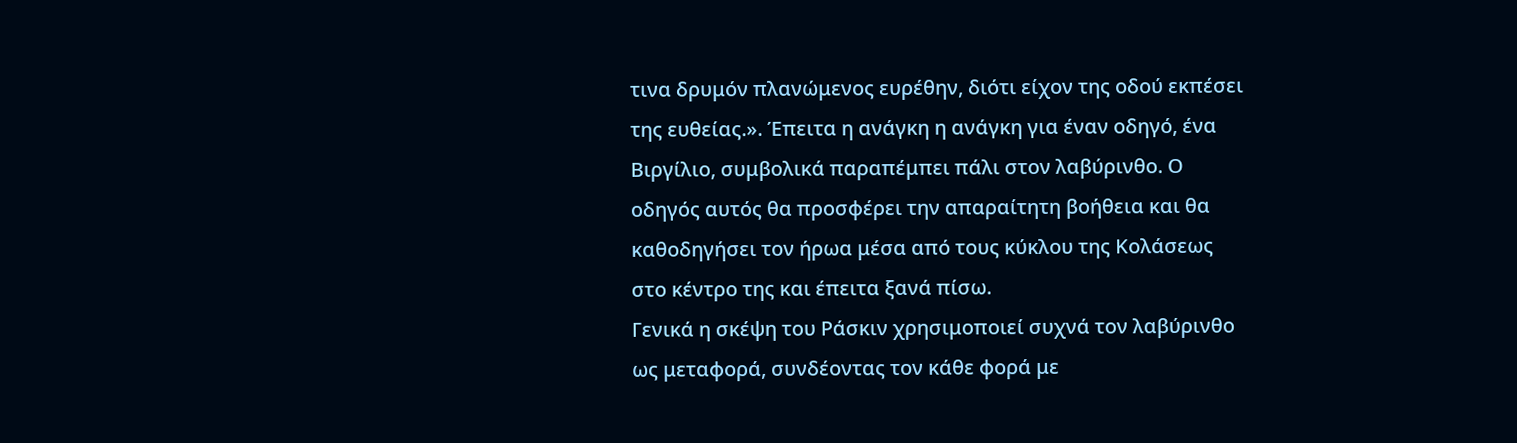τινα δρυμόν πλανώμενος ευρέθην, διότι είχον της οδού εκπέσει της ευθείας.». Έπειτα η ανάγκη η ανάγκη για έναν οδηγό, ένα Βιργίλιο, συμβολικά παραπέμπει πάλι στον λαβύρινθο. Ο οδηγός αυτός θα προσφέρει την απαραίτητη βοήθεια και θα καθοδηγήσει τον ήρωα μέσα από τους κύκλου της Κολάσεως στο κέντρο της και έπειτα ξανά πίσω.
Γενικά η σκέψη του Ράσκιν χρησιμοποιεί συχνά τον λαβύρινθο ως μεταφορά, συνδέοντας τον κάθε φορά με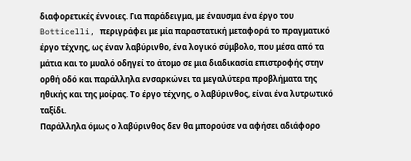διαφορετικές έννοιες. Για παράδειγμα, με έναυσμα ένα έργο του Botticelli, περιγράφει με μία παραστατική μεταφορά το πραγματικό έργο τέχνης, ως έναν λαβύρινθο, ένα λογικό σύμβολο, που μέσα από τα μάτια και το μυαλό οδηγεί το άτομο σε μια διαδικασία επιστροφής στην ορθή οδό και παράλληλα ενσαρκώνει τα μεγαλύτερα προβλήματα της ηθικής και της μοίρας. Το έργο τέχνης, ο λαβύρινθος, είναι ένα λυτρωτικό ταξίδι.
Παράλληλα όμως ο λαβύρινθος δεν θα μπορούσε να αφήσει αδιάφορο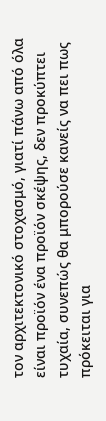τον αρχιτεκτονικό στοχασμό, γιατί πάνω από όλα είναι προϊόν ένα προϊόν σκέψης, δεν προκύπτει τυχαία, συνεπώς θα μπορούσε κανείς να πει πως πρόκειται για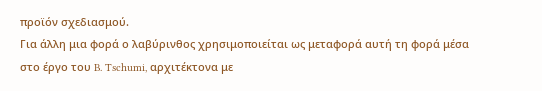προϊόν σχεδιασμού.
Για άλλη μια φορά ο λαβύρινθος χρησιμοποιείται ως μεταφορά αυτή τη φορά μέσα στο έργο του B. Tschumi, αρχιτέκτονα με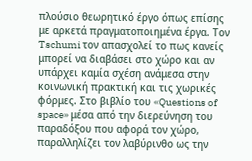πλούσιο θεωρητικό έργο όπως επίσης με αρκετά πραγματοποιημένα έργα. Τον Tschumi τον απασχολεί το πως κανείς μπορεί να διαβάσει στο χώρο και αν υπάρχει καμία σχέση ανάμεσα στην κοινωνική πρακτική και τις χωρικές φόρμες. Στο βιβλίο του «Questions of space» μέσα από την διερεύνηση του παραδόξου που αφορά τον χώρο, παραλληλίζει τον λαβύρινθο ως την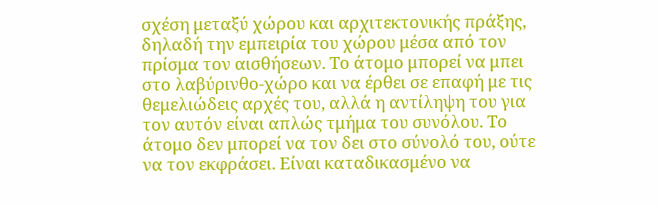σχέση μεταξύ χώρου και αρχιτεκτονικής πράξης, δηλαδή την εμπειρία του χώρου μέσα από τον πρίσμα τον αισθήσεων. Το άτομο μπορεί να μπει στο λαβύρινθο-χώρο και να έρθει σε επαφή με τις θεμελιώδεις αρχές του, αλλά η αντίληψη του για τον αυτόν είναι απλώς τμήμα του συνόλου. Το άτομο δεν μπορεί να τον δει στο σύνολό του, ούτε να τον εκφράσει. Είναι καταδικασμένο να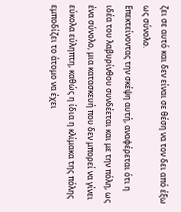ζει σε αυτό και δεν είναι σε θέση να τον δει από έξω ως σύνολο.
Επεκτείνοντας την σκέψη αυτή, αναφέρεται ότι η ιδέα του λαβυρίνθου συνδέεται και με την πόλη, ως ένα σύνολο, μια κατασκευή που δεν μπορεί να γίνει εύκολα εύληπτη, καθώς η ίδια η κλίμακα της πόλης εμποδίζει το άτομο να έχει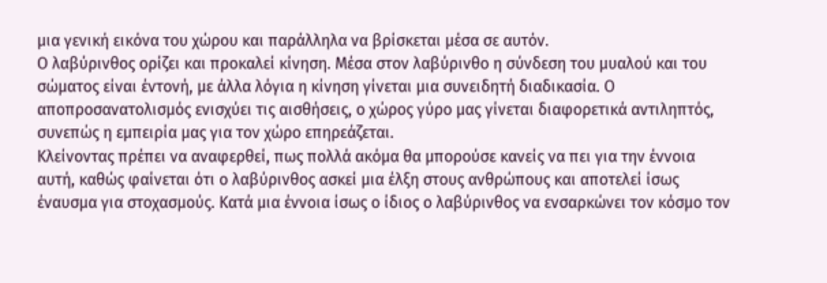μια γενική εικόνα του χώρου και παράλληλα να βρίσκεται μέσα σε αυτόν.
Ο λαβύρινθος ορίζει και προκαλεί κίνηση. Μέσα στον λαβύρινθο η σύνδεση του μυαλού και του σώματος είναι έντονή, με άλλα λόγια η κίνηση γίνεται μια συνειδητή διαδικασία. Ο αποπροσανατολισμός ενισχύει τις αισθήσεις, ο χώρος γύρο μας γίνεται διαφορετικά αντιληπτός, συνεπώς η εμπειρία μας για τον χώρο επηρεάζεται.
Κλείνοντας πρέπει να αναφερθεί, πως πολλά ακόμα θα μπορούσε κανείς να πει για την έννοια αυτή, καθώς φαίνεται ότι ο λαβύρινθος ασκεί μια έλξη στους ανθρώπους και αποτελεί ίσως έναυσμα για στοχασμούς. Κατά μια έννοια ίσως ο ίδιος ο λαβύρινθος να ενσαρκώνει τον κόσμο τον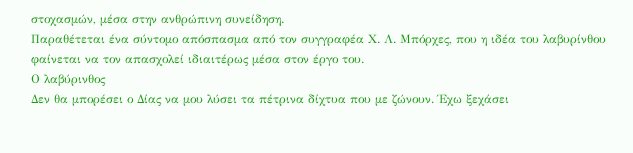στοχασμών, μέσα στην ανθρώπινη συνείδηση.
Παραθέτεται ένα σύντομο απόσπασμα από τον συγγραφέα Χ. Λ. Μπόρχες, που η ιδέα του λαβυρίνθου φαίνεται να τον απασχολεί ιδιαιτέρως μέσα στον έργο του.
Ο λαβύρινθος
Δεν θα μπορέσει ο Δίας να μου λύσει τα πέτρινα δίχτυα που με ζώνουν. Έχω ξεχάσει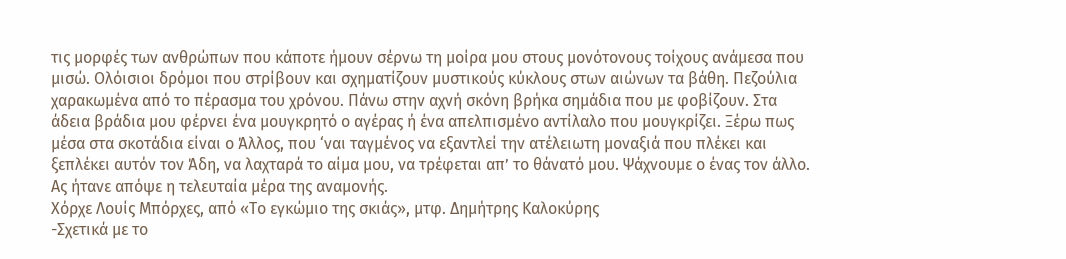τις μορφές των ανθρώπων που κάποτε ήμουν σέρνω τη μοίρα μου στους μονότονους τοίχους ανάμεσα που μισώ. Ολόισιοι δρόμοι που στρίβουν και σχηματίζουν μυστικούς κύκλους στων αιώνων τα βάθη. Πεζούλια χαρακωμένα από το πέρασμα του χρόνου. Πάνω στην αχνή σκόνη βρήκα σημάδια που με φοβίζουν. Στα άδεια βράδια μου φέρνει ένα μουγκρητό ο αγέρας ή ένα απελπισμένο αντίλαλο που μουγκρίζει. Ξέρω πως μέσα στα σκοτάδια είναι ο Άλλος, που ‘ναι ταγμένος να εξαντλεί την ατέλειωτη μοναξιά που πλέκει και ξεπλέκει αυτόν τον Άδη, να λαχταρά το αίμα μου, να τρέφεται απ’ το θάνατό μου. Ψάχνουμε ο ένας τον άλλο. Ας ήτανε απόψε η τελευταία μέρα της αναμονής.
Χόρχε Λουίς Μπόρχες, από «Το εγκώμιο της σκιάς», μτφ. Δημήτρης Καλοκύρης
-Σχετικά με το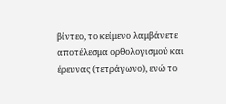βίντεο, το κείμενο λαμβάνετε αποτέλεσμα ορθολογισμού και έρευνας (τετράγωνο), ενώ το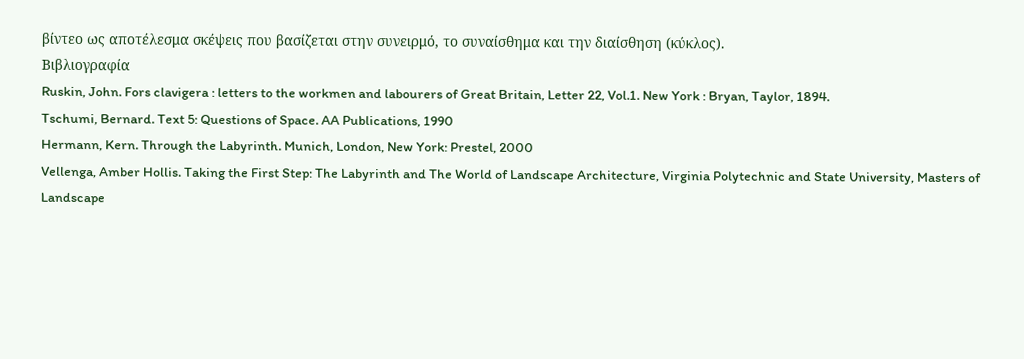βίντεο ως αποτέλεσμα σκέψεις που βασίζεται στην συνειρμό, το συναίσθημα και την διαίσθηση (κύκλος).
Βιβλιογραφία
Ruskin, John. Fors clavigera : letters to the workmen and labourers of Great Britain, Letter 22, Vol.1. New York : Bryan, Taylor, 1894.
Tschumi, Bernard. Text 5: Questions of Space. AA Publications, 1990
Hermann, Kern. Through the Labyrinth. Munich, London, New York: Prestel, 2000
Vellenga, Amber Hollis. Taking the First Step: The Labyrinth and The World of Landscape Architecture, Virginia Polytechnic and State University, Masters of Landscape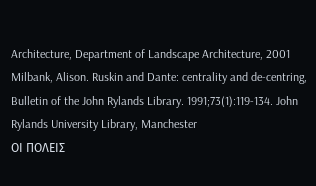Architecture, Department of Landscape Architecture, 2001
Milbank, Alison. Ruskin and Dante: centrality and de-centring, Bulletin of the John Rylands Library. 1991;73(1):119-134. John Rylands University Library, Manchester
ΟΙ ΠΟΛΕΙΣ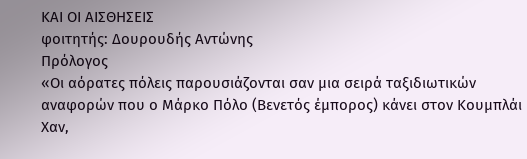ΚΑΙ ΟΙ ΑΙΣΘΗΣΕΙΣ
φοιτητής: Δουρουδής Αντώνης
Πρόλογος
«Οι αόρατες πόλεις παρουσιάζονται σαν μια σειρά ταξιδιωτικών αναφορών που ο Μάρκο Πόλο (Βενετός έμπορος) κάνει στον Κουμπλάι Χαν,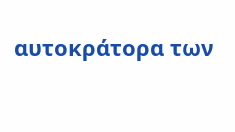αυτοκράτορα των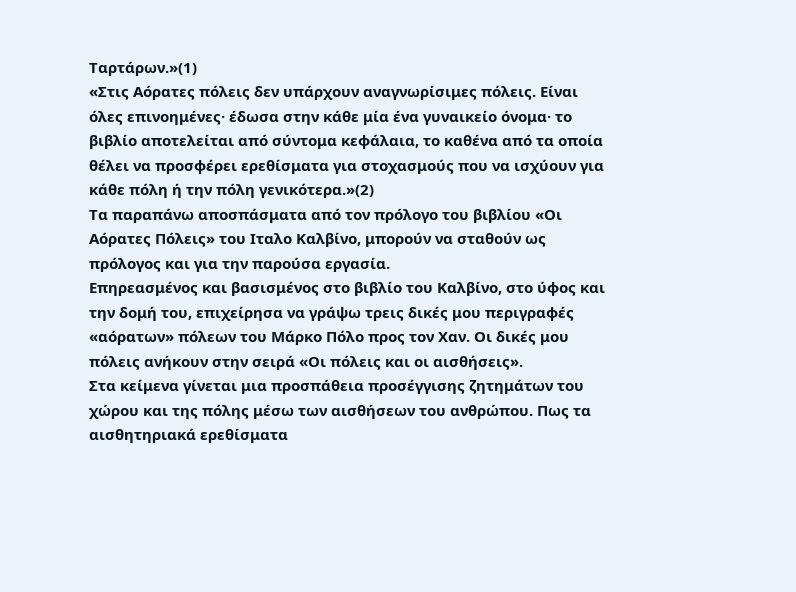Ταρτάρων.»(1)
«Στις Αόρατες πόλεις δεν υπάρχουν αναγνωρίσιμες πόλεις. Είναι όλες επινοημένες· έδωσα στην κάθε μία ένα γυναικείο όνομα· το βιβλίο αποτελείται από σύντομα κεφάλαια, το καθένα από τα οποία θέλει να προσφέρει ερεθίσματα για στοχασμούς που να ισχύουν για κάθε πόλη ή την πόλη γενικότερα.»(2)
Τα παραπάνω αποσπάσματα από τον πρόλογο του βιβλίου «Οι Αόρατες Πόλεις» του Ιταλο Καλβίνο, μπορούν να σταθούν ως πρόλογος και για την παρούσα εργασία.
Επηρεασμένος και βασισμένος στο βιβλίο του Καλβίνο, στο ύφος και την δομή του, επιχείρησα να γράψω τρεις δικές μου περιγραφές «αόρατων» πόλεων του Μάρκο Πόλο προς τον Χαν. Οι δικές μου πόλεις ανήκουν στην σειρά «Οι πόλεις και οι αισθήσεις».
Στα κείμενα γίνεται μια προσπάθεια προσέγγισης ζητημάτων του χώρου και της πόλης μέσω των αισθήσεων του ανθρώπου. Πως τα αισθητηριακά ερεθίσματα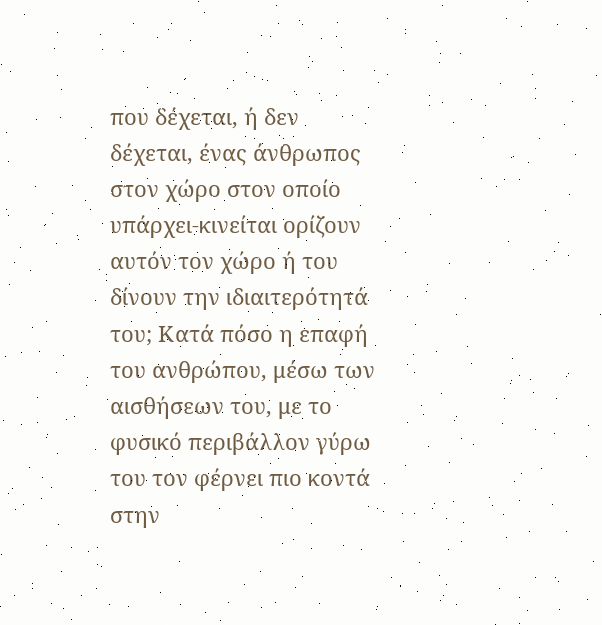που δέχεται, ή δεν δέχεται, ένας άνθρωπος στον χώρο στον οποίο υπάρχει-κινείται ορίζουν αυτόν τον χώρο ή του δίνουν την ιδιαιτερότητά του; Κατά πόσο η επαφή του ανθρώπου, μέσω των αισθήσεων του, με το φυσικό περιβάλλον γύρω του τον φέρνει πιο κοντά στην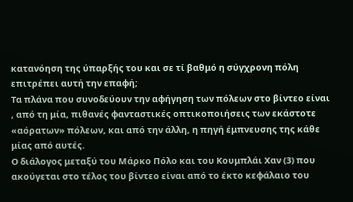κατανόηση της ύπαρξής του και σε τί βαθμό η σύγχρονη πόλη επιτρέπει αυτή την επαφή;
Τα πλάνα που συνοδεύουν την αφήγηση των πόλεων στο βίντεο είναι , από τη μία, πιθανές φανταστικές οπτικοποιήσεις των εκάστοτε «αόρατων» πόλεων, και από την άλλη, η πηγή έμπνευσης της κάθε μίας από αυτές.
Ο διάλογος μεταξύ του Μάρκο Πόλο και του Κουμπλάι Χαν (3) που ακούγεται στο τέλος του βίντεο είναι από το έκτο κεφάλαιο του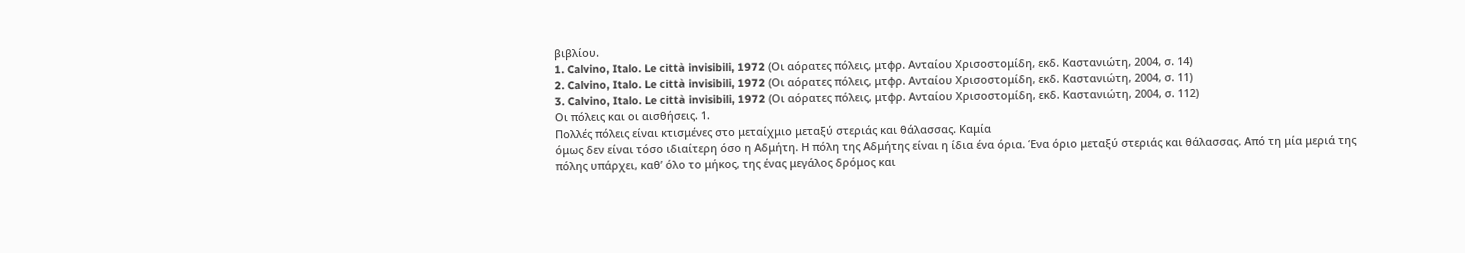βιβλίου.
1. Calvino, Italo. Le città invisibili, 1972 (Οι αόρατες πόλεις, μτφρ. Ανταίου Χρισοστομίδη, εκδ. Καστανιώτη, 2004, σ. 14)
2. Calvino, Italo. Le città invisibili, 1972 (Οι αόρατες πόλεις, μτφρ. Ανταίου Χρισοστομίδη, εκδ. Καστανιώτη, 2004, σ. 11)
3. Calvino, Italo. Le città invisibili, 1972 (Οι αόρατες πόλεις, μτφρ. Ανταίου Χρισοστομίδη, εκδ. Καστανιώτη, 2004, σ. 112)
Οι πόλεις και οι αισθήσεις. 1.
Πολλές πόλεις είναι κτισμένες στο μεταίχμιο μεταξύ στεριάς και θάλασσας. Καμία
όμως δεν είναι τόσο ιδιαίτερη όσο η Αδμήτη. Η πόλη της Αδμήτης είναι η ίδια ένα όρια. Ένα όριο μεταξύ στεριάς και θάλασσας. Από τη μία μεριά της πόλης υπάρχει, καθ’ όλο το μήκος, της ένας μεγάλος δρόμος και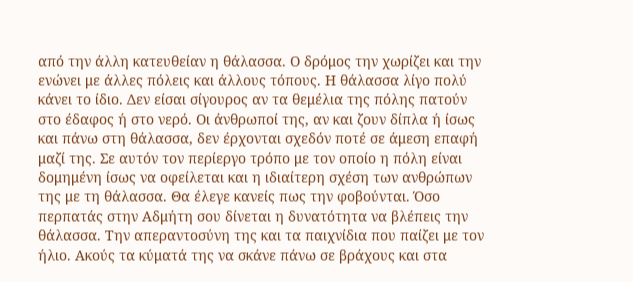από την άλλη κατευθείαν η θάλασσα. Ο δρόμος την χωρίζει και την ενώνει με άλλες πόλεις και άλλους τόπους. Η θάλασσα λίγο πολύ κάνει το ίδιο. Δεν είσαι σίγουρος αν τα θεμέλια της πόλης πατούν στο έδαφος ή στο νερό. Οι άνθρωποί της, αν και ζουν δίπλα ή ίσως και πάνω στη θάλασσα, δεν έρχονται σχεδόν ποτέ σε άμεση επαφή μαζί της. Σε αυτόν τον περίεργο τρόπο με τον οποίο η πόλη είναι δομημένη ίσως να οφείλεται και η ιδιαίτερη σχέση των ανθρώπων της με τη θάλασσα. Θα έλεγε κανείς πως την φοβούνται. Όσο περπατάς στην Αδμήτη σου δίνεται η δυνατότητα να βλέπεις την θάλασσα. Την απεραντοσύνη της και τα παιχνίδια που παίζει με τον ήλιο. Ακούς τα κύματά της να σκάνε πάνω σε βράχους και στα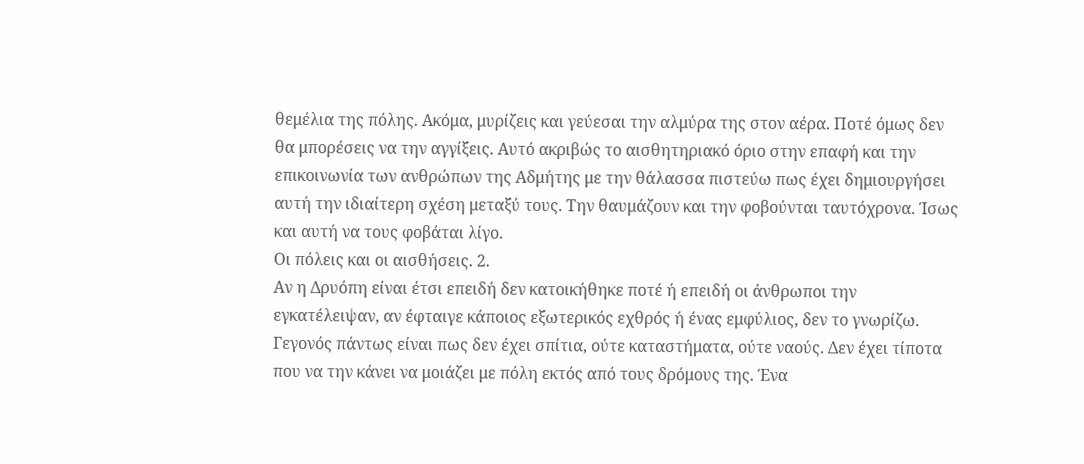θεμέλια της πόλης. Ακόμα, μυρίζεις και γεύεσαι την αλμύρα της στον αέρα. Ποτέ όμως δεν θα μπορέσεις να την αγγίξεις. Αυτό ακριβώς το αισθητηριακό όριο στην επαφή και την επικοινωνία των ανθρώπων της Αδμήτης με την θάλασσα πιστεύω πως έχει δημιουργήσει αυτή την ιδιαίτερη σχέση μεταξύ τους. Την θαυμάζουν και την φοβούνται ταυτόχρονα. Ίσως και αυτή να τους φοβάται λίγο.
Οι πόλεις και οι αισθήσεις. 2.
Αν η Δρυόπη είναι έτσι επειδή δεν κατοικήθηκε ποτέ ή επειδή οι άνθρωποι την εγκατέλειψαν, αν έφταιγε κάποιος εξωτερικός εχθρός ή ένας εμφύλιος, δεν το γνωρίζω. Γεγονός πάντως είναι πως δεν έχει σπίτια, ούτε καταστήματα, ούτε ναούς. Δεν έχει τίποτα που να την κάνει να μοιάζει με πόλη εκτός από τους δρόμους της. Ένα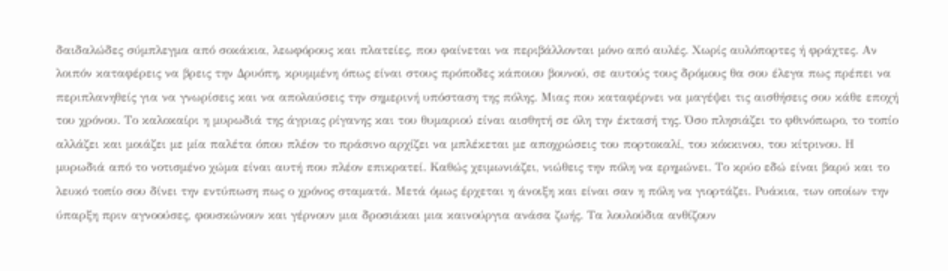δαιδαλώδες σύμπλεγμα από σοκάκια, λεωφόρους και πλατείες, που φαίνεται να περιβάλλονται μόνο από αυλές. Χωρίς αυλόπορτες ή φράχτες. Αν λοιπόν καταφέρεις να βρεις την Δρυόπη, κρυμμένη όπως είναι στους πρόποδες κάποιου βουνού, σε αυτούς τους δρόμους θα σου έλεγα πως πρέπει να περιπλανηθείς για να γνωρίσεις και να απολαύσεις την σημερινή υπόσταση της πόλης. Μιας που καταφέρνει να μαγέψει τις αισθήσεις σου κάθε εποχή του χρόνου. Το καλοκαίρι η μυρωδιά της άγριας ρίγανης και του θυμαριού είναι αισθητή σε όλη την έκτασή της. Όσο πλησιάζει το φθινόπωρο, το τοπίο αλλάζει και μοιάζει με μία παλέτα όπου πλέον το πράσινο αρχίζει να μπλέκεται με αποχρώσεις του πορτοκαλί, του κόκκινου, του κίτρινου. Η μυρωδιά από το νοτισμένο χώμα είναι αυτή που πλέον επικρατεί. Καθώς χειμωνιάζει, νιώθεις την πόλη να ερημώνει. Το κρύο εδώ είναι βαρύ και το λευκό τοπίο σου δίνει την εντύπωση πως ο χρόνος σταματά. Μετά όμως έρχεται η άνοιξη και είναι σαν η πόλη να γιορτάζει. Ρυάκια, των οποίων την ύπαρξη πριν αγνοούσες, φουσκώνουν και γέρνουν μια δροσιάκαι μια καινούργια ανάσα ζωής. Τα λουλούδια ανθίζουν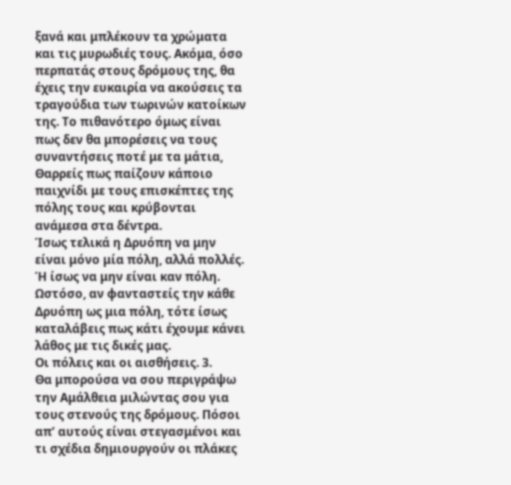ξανά και μπλέκουν τα χρώματα και τις μυρωδιές τους. Ακόμα, όσο περπατάς στους δρόμους της, θα έχεις την ευκαιρία να ακούσεις τα
τραγούδια των τωρινών κατοίκων της. Το πιθανότερο όμως είναι πως δεν θα μπορέσεις να τους συναντήσεις ποτέ με τα μάτια, Θαρρείς πως παίζουν κάποιο παιχνίδι με τους επισκέπτες της πόλης τους και κρύβονται ανάμεσα στα δέντρα.
Ίσως τελικά η Δρυόπη να μην είναι μόνο μία πόλη, αλλά πολλές. Ή ίσως να μην είναι καν πόλη. Ωστόσο, αν φανταστείς την κάθε Δρυόπη ως μια πόλη, τότε ίσως καταλάβεις πως κάτι έχουμε κάνει λάθος με τις δικές μας.
Οι πόλεις και οι αισθήσεις. 3.
Θα μπορούσα να σου περιγράψω την Αμάλθεια μιλώντας σου για τους στενούς της δρόμους. Πόσοι απ’ αυτούς είναι στεγασμένοι και τι σχέδια δημιουργούν οι πλάκες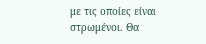με τις οποίες είναι στρωμένοι. Θα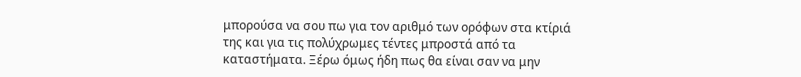μπορούσα να σου πω για τον αριθμό των ορόφων στα κτίριά της και για τις πολύχρωμες τέντες μπροστά από τα καταστήματα. Ξέρω όμως ήδη πως θα είναι σαν να μην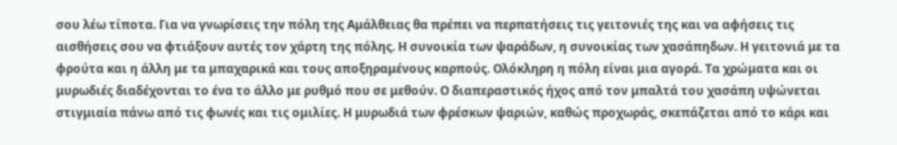σου λέω τίποτα. Για να γνωρίσεις την πόλη της Αμάλθειας θα πρέπει να περπατήσεις τις γειτονιές της και να αφήσεις τις αισθήσεις σου να φτιάξουν αυτές τον χάρτη της πόλης. Η συνοικία των ψαράδων, η συνοικίας των χασάπηδων. Η γειτονιά με τα φρούτα και η άλλη με τα μπαχαρικά και τους αποξηραμένους καρπούς. Ολόκληρη η πόλη είναι μια αγορά. Τα χρώματα και οι μυρωδιές διαδέχονται το ένα το άλλο με ρυθμό που σε μεθούν. Ο διαπεραστικός ήχος από τον μπαλτά του χασάπη υψώνεται στιγμιαία πάνω από τις φωνές και τις ομιλίες. Η μυρωδιά των φρέσκων ψαριών, καθώς προχωράς, σκεπάζεται από το κάρι και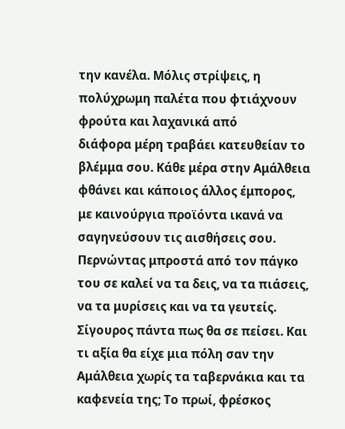την κανέλα. Μόλις στρίψεις, η πολύχρωμη παλέτα που φτιάχνουν φρούτα και λαχανικά από
διάφορα μέρη τραβάει κατευθείαν το βλέμμα σου. Κάθε μέρα στην Αμάλθεια φθάνει και κάποιος άλλος έμπορος, με καινούργια προϊόντα ικανά να σαγηνεύσουν τις αισθήσεις σου. Περνώντας μπροστά από τον πάγκο του σε καλεί να τα δεις, να τα πιάσεις, να τα μυρίσεις και να τα γευτείς. Σίγουρος πάντα πως θα σε πείσει. Και τι αξία θα είχε μια πόλη σαν την Αμάλθεια χωρίς τα ταβερνάκια και τα καφενεία της; Το πρωί, φρέσκος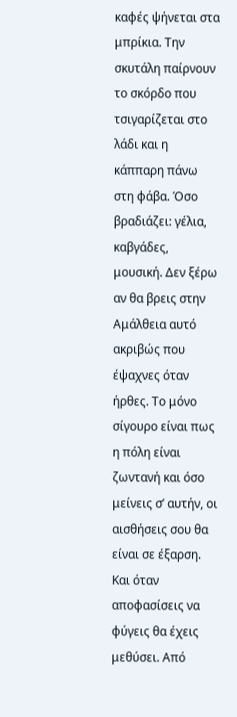καφές ψήνεται στα μπρίκια. Την σκυτάλη παίρνουν το σκόρδο που τσιγαρίζεται στο λάδι και η κάππαρη πάνω στη φάβα. Όσο βραδιάζει: γέλια, καβγάδες, μουσική. Δεν ξέρω αν θα βρεις στην Αμάλθεια αυτό ακριβώς που έψαχνες όταν ήρθες. Το μόνο σίγουρο είναι πως η πόλη είναι ζωντανή και όσο μείνεις σ’ αυτήν, οι αισθήσεις σου θα είναι σε έξαρση. Και όταν αποφασίσεις να φύγεις θα έχεις μεθύσει. Από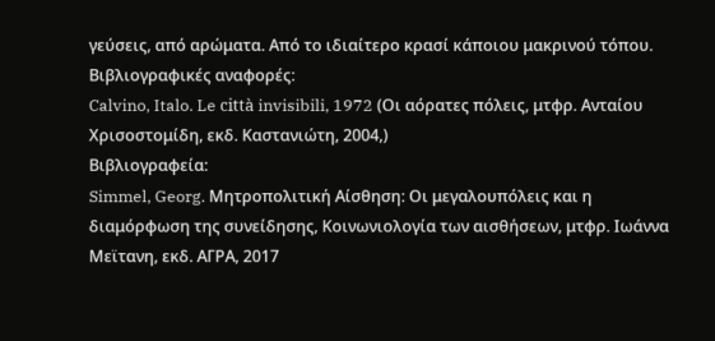γεύσεις, από αρώματα. Από το ιδιαίτερο κρασί κάποιου μακρινού τόπου.
Βιβλιογραφικές αναφορές:
Calvino, Italo. Le città invisibili, 1972 (Οι αόρατες πόλεις, μτφρ. Ανταίου Χρισοστομίδη, εκδ. Καστανιώτη, 2004,)
Βιβλιογραφεία:
Simmel, Georg. Μητροπολιτική Αίσθηση: Οι μεγαλουπόλεις και η διαμόρφωση της συνείδησης, Κοινωνιολογία των αισθήσεων, μτφρ. Ιωάννα Μεϊτανη, εκδ. ΑΓΡΑ, 2017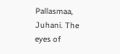Pallasmaa, Juhani. The eyes of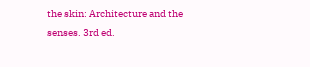the skin: Architecture and the senses. 3rd ed.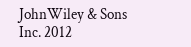JohnWiley & Sons Inc. 2012